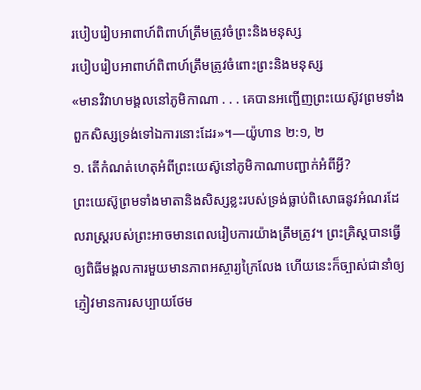របៀបរៀបអាពាហ៍ពិពាហ៍ត្រឹមត្រូវចំព្រះនិងមនុស្ស
របៀបរៀបអាពាហ៍ពិពាហ៍ត្រឹមត្រូវចំពោះព្រះនិងមនុស្ស
«មានវិវាហមង្គលនៅភូមិកាណា . . . គេបានអញ្ជើញព្រះយេស៊ូវព្រមទាំងពួកសិស្សទ្រង់ទៅឯការនោះដែរ»។—យ៉ូហាន ២:១, ២
១. តើកំណត់ហេតុអំពីព្រះយេស៊ូនៅភូមិកាណាបញ្ជាក់អំពីអ្វី?
ព្រះយេស៊ូព្រមទាំងមាតានិងសិស្សខ្លះរបស់ទ្រង់ធ្លាប់ពិសោធនូវអំណរដែលរាស្ត្ររបស់ព្រះអាចមានពេលរៀបការយ៉ាងត្រឹមត្រូវ។ ព្រះគ្រិស្តបានធ្វើឲ្យពិធីមង្គលការមួយមានភាពអស្ចារ្យក្រៃលែង ហើយនេះក៏ច្បាស់ជានាំឲ្យភ្ញៀវមានការសប្បាយថែម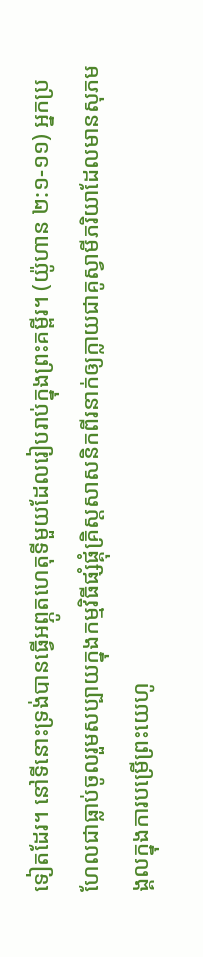ទៀតដែរ។ នៅទីនោះទ្រង់បានធ្វើអព្ភូតហេតុទីមួយដែលរៀបរាប់ក្នុងព្រះគម្ពីរ។ (យ៉ូហាន ២:១-១១) អ្នកប្រហែលជាធ្លាប់ចូលរួមសប្បាយក្នុងកម្មវិធីផ្សំផ្គុំគ្រិស្តសាសនិកពីរនាក់ឲ្យក្លាយជាគូស្វាមីភរិយាដែលមានសុភមង្គលក្នុងការបម្រើព្រះយេហូ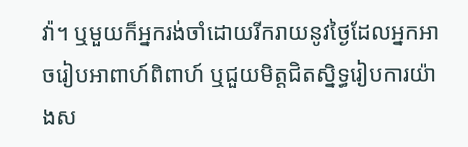វ៉ា។ ឬមួយក៏អ្នករង់ចាំដោយរីករាយនូវថ្ងៃដែលអ្នកអាចរៀបអាពាហ៍ពិពាហ៍ ឬជួយមិត្តជិតស្និទ្ធរៀបការយ៉ាងស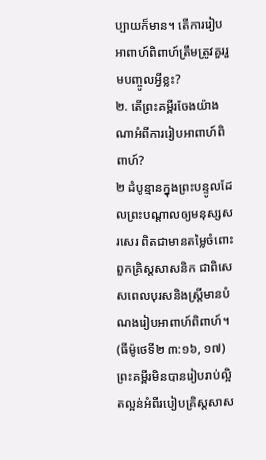ប្បាយក៏មាន។ តើការរៀបអាពាហ៍ពិពាហ៍ត្រឹមត្រូវគួររួមបញ្ចូលអ្វីខ្លះ?
២. តើព្រះគម្ពីរចែងយ៉ាងណាអំពីការរៀបអាពាហ៍ពិពាហ៍?
២ ដំបូន្មានក្នុងព្រះបន្ទូលដែលព្រះបណ្ដាលឲ្យមនុស្សសរសេរ ពិតជាមានតម្លៃចំពោះពួកគ្រិស្តសាសនិក ជាពិសេសពេលបុរសនិងស្ត្រីមានបំណងរៀបអាពាហ៍ពិពាហ៍។ (ធីម៉ូថេទី២ ៣:១៦, ១៧) ព្រះគម្ពីរមិនបានរៀបរាប់ល្អិតល្អន់អំពីរបៀបគ្រិស្តសាស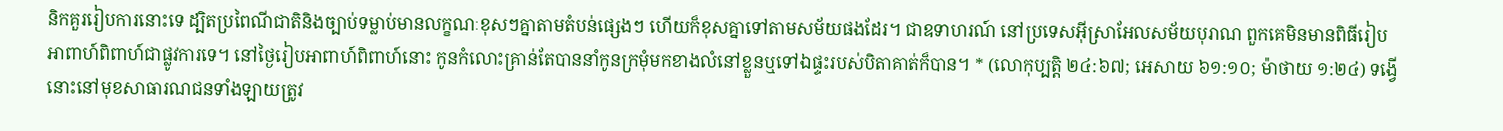និកគួររៀបការនោះទេ ដ្បិតប្រពៃណីជាតិនិងច្បាប់ទម្លាប់មានលក្ខណៈខុសៗគ្នាតាមតំបន់ផ្សេងៗ ហើយក៏ខុសគ្នាទៅតាមសម័យផងដែរ។ ជាឧទាហរណ៍ នៅប្រទេសអ៊ីស្រាអែលសម័យបុរាណ ពួកគេមិនមានពិធីរៀបអាពាហ៍ពិពាហ៍ជាផ្លូវការទេ។ នៅថ្ងៃរៀបអាពាហ៍ពិពាហ៍នោះ កូនកំលោះគ្រាន់តែបាននាំកូនក្រមុំមកខាងលំនៅខ្លួនឬទៅឯផ្ទះរបស់បិតាគាត់ក៏បាន។ * (លោកុប្បត្តិ ២៤:៦៧; អេសាយ ៦១:១០; ម៉ាថាយ ១:២៤) ទង្វើនោះនៅមុខសាធារណជនទាំងឡាយត្រូវ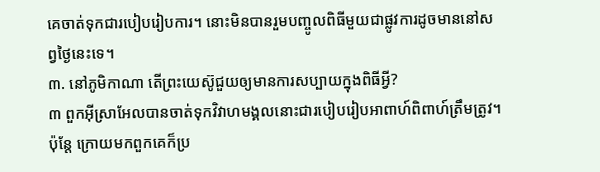គេចាត់ទុកជារបៀបរៀបការ។ នោះមិនបានរួមបញ្ចូលពិធីមួយជាផ្លូវការដូចមាននៅសព្វថ្ងៃនេះទេ។
៣. នៅភូមិកាណា តើព្រះយេស៊ូជួយឲ្យមានការសប្បាយក្នុងពិធីអ្វី?
៣ ពួកអ៊ីស្រាអែលបានចាត់ទុកវិវាហមង្គលនោះជារបៀបរៀបអាពាហ៍ពិពាហ៍ត្រឹមត្រូវ។ ប៉ុន្តែ ក្រោយមកពួកគេក៏ប្រ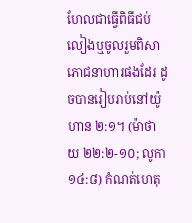ហែលជាធ្វើពិធីជប់លៀងឬចូលរួមពិសាភោជនាហារផងដែរ ដូចបានរៀបរាប់នៅយ៉ូហាន ២:១។ (ម៉ាថាយ ២២:២-១០; លូកា ១៤:៨) កំណត់ហេតុ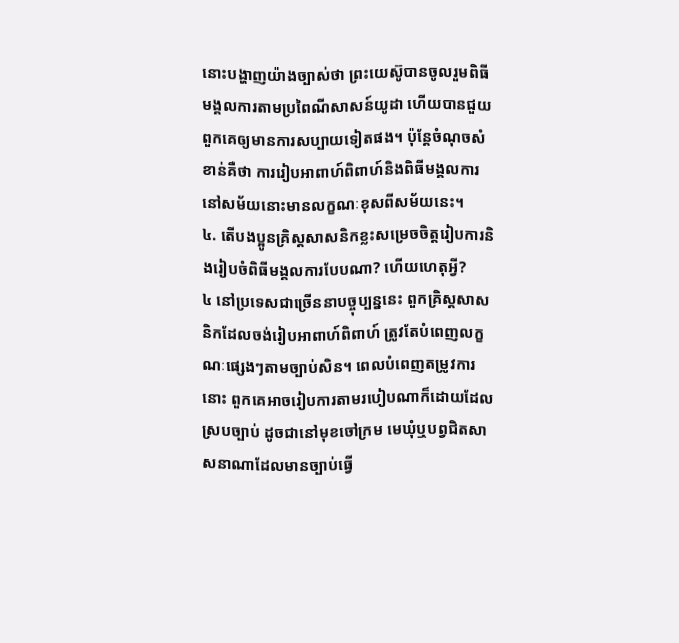នោះបង្ហាញយ៉ាងច្បាស់ថា ព្រះយេស៊ូបានចូលរួមពិធីមង្គលការតាមប្រពៃណីសាសន៍យូដា ហើយបានជួយពួកគេឲ្យមានការសប្បាយទៀតផង។ ប៉ុន្តែចំណុចសំខាន់គឺថា ការរៀបអាពាហ៍ពិពាហ៍និងពិធីមង្គលការនៅសម័យនោះមានលក្ខណៈខុសពីសម័យនេះ។
៤. តើបងប្អូនគ្រិស្តសាសនិកខ្លះសម្រេចចិត្តរៀបការនិងរៀបចំពិធីមង្គលការបែបណា? ហើយហេតុអ្វី?
៤ នៅប្រទេសជាច្រើននាបច្ចុប្បន្ននេះ ពួកគ្រិស្តសាសនិកដែលចង់រៀបអាពាហ៍ពិពាហ៍ ត្រូវតែបំពេញលក្ខណៈផ្សេងៗតាមច្បាប់សិន។ ពេលបំពេញតម្រូវការនោះ ពួកគេអាចរៀបការតាមរបៀបណាក៏ដោយដែលស្របច្បាប់ ដូចជានៅមុខចៅក្រម មេឃុំឬបព្វជិតសាសនាណាដែលមានច្បាប់ធ្វើ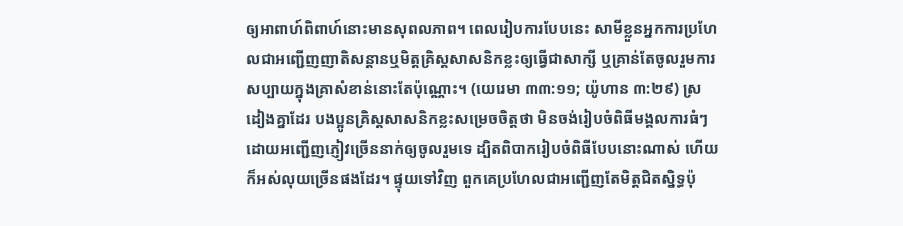ឲ្យអាពាហ៍ពិពាហ៍នោះមានសុពលភាព។ ពេលរៀបការបែបនេះ សាមីខ្លួនអ្នកការប្រហែលជាអញ្ជើញញាតិសន្ដានឬមិត្តគ្រិស្តសាសនិកខ្លះឲ្យធ្វើជាសាក្សី ឬគ្រាន់តែចូលរួមការសប្បាយក្នុងគ្រាសំខាន់នោះតែប៉ុណ្ណោះ។ (យេរេមា ៣៣:១១; យ៉ូហាន ៣:២៩) ស្រដៀងគ្នាដែរ បងប្អូនគ្រិស្តសាសនិកខ្លះសម្រេចចិត្តថា មិនចង់រៀបចំពិធីមង្គលការធំៗដោយអញ្ជើញភ្ញៀវច្រើននាក់ឲ្យចូលរួមទេ ដ្បិតពិបាករៀបចំពិធីបែបនោះណាស់ ហើយក៏អស់លុយច្រើនផងដែរ។ ផ្ទុយទៅវិញ ពួកគេប្រហែលជាអញ្ជើញតែមិត្តជិតស្និទ្ធប៉ុ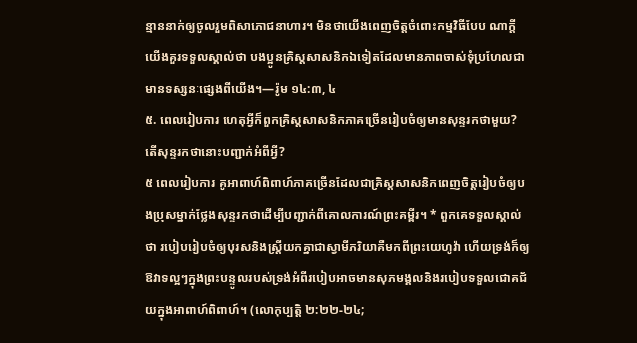ន្មាននាក់ឲ្យចូលរួមពិសាភោជនាហារ។ មិនថាយើងពេញចិត្តចំពោះកម្មវិធីបែប ណាក្ដី យើងគួរទទួលស្គាល់ថា បងប្អូនគ្រិស្តសាសនិកឯទៀតដែលមានភាពចាស់ទុំប្រហែលជាមានទស្សនៈផ្សេងពីយើង។—រ៉ូម ១៤:៣, ៤
៥. ពេលរៀបការ ហេតុអ្វីក៏ពួកគ្រិស្តសាសនិកភាគច្រើនរៀបចំឲ្យមានសុន្ទរកថាមួយ? តើសុន្ទរកថានោះបញ្ជាក់អំពីអ្វី?
៥ ពេលរៀបការ គូអាពាហ៍ពិពាហ៍ភាគច្រើនដែលជាគ្រិស្តសាសនិកពេញចិត្តរៀបចំឲ្យបងប្រុសម្នាក់ថ្លែងសុន្ទរកថាដើម្បីបញ្ជាក់ពីគោលការណ៍ព្រះគម្ពីរ។ * ពួកគេទទួលស្គាល់ថា របៀបរៀបចំឲ្យបុរសនិងស្ត្រីយកគ្នាជាស្វាមីភរិយាគឺមកពីព្រះយេហូវ៉ា ហើយទ្រង់ក៏ឲ្យឱវាទល្អៗក្នុងព្រះបន្ទូលរបស់ទ្រង់អំពីរបៀបអាចមានសុភមង្គលនិងរបៀបទទួលជោគជ័យក្នុងអាពាហ៍ពិពាហ៍។ (លោកុប្បត្តិ ២:២២-២៤;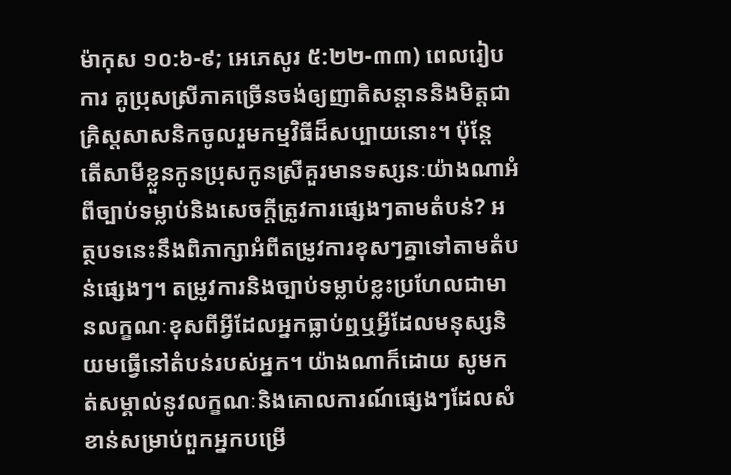ម៉ាកុស ១០:៦-៩; អេភេសូរ ៥:២២-៣៣) ពេលរៀបការ គូប្រុសស្រីភាគច្រើនចង់ឲ្យញាតិសន្ដាននិងមិត្តជាគ្រិស្តសាសនិកចូលរួមកម្មវិធីដ៏សប្បាយនោះ។ ប៉ុន្តែ តើសាមីខ្លួនកូនប្រុសកូនស្រីគួរមានទស្សនៈយ៉ាងណាអំពីច្បាប់ទម្លាប់និងសេចក្ដីត្រូវការផ្សេងៗតាមតំបន់? អត្ថបទនេះនឹងពិភាក្សាអំពីតម្រូវការខុសៗគ្នាទៅតាមតំបន់ផ្សេងៗ។ តម្រូវការនិងច្បាប់ទម្លាប់ខ្លះប្រហែលជាមានលក្ខណៈខុសពីអ្វីដែលអ្នកធ្លាប់ឮឬអ្វីដែលមនុស្សនិយមធ្វើនៅតំបន់របស់អ្នក។ យ៉ាងណាក៏ដោយ សូមកត់សម្គាល់នូវលក្ខណៈនិងគោលការណ៍ផ្សេងៗដែលសំខាន់សម្រាប់ពួកអ្នកបម្រើ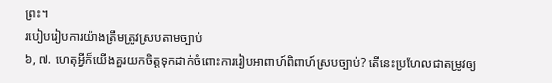ព្រះ។
របៀបរៀបការយ៉ាងត្រឹមត្រូវស្របតាមច្បាប់
៦, ៧. ហេតុអ្វីក៏យើងគួរយកចិត្តទុកដាក់ចំពោះការរៀបអាពាហ៍ពិពាហ៍ស្របច្បាប់? តើនេះប្រហែលជាតម្រូវឲ្យ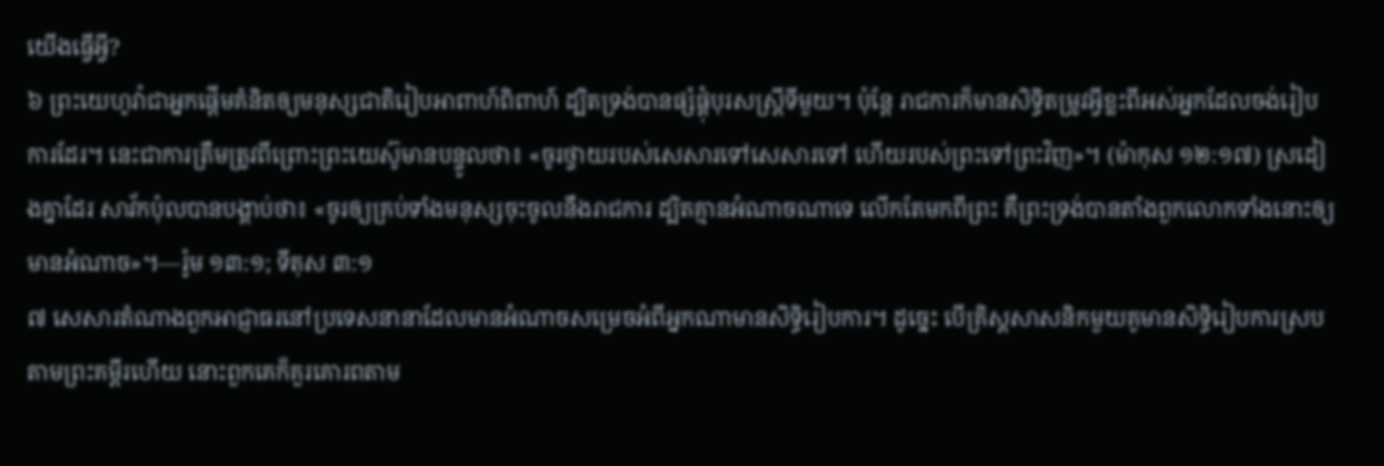យើងធ្វើអ្វី?
៦ ព្រះយេហូវ៉ាជាអ្នកផ្ដើមគំនិតឲ្យមនុស្សជាតិរៀបអាពាហ៍ពិពាហ៍ ដ្បិតទ្រង់បានផ្សំផ្គុំបុរសស្ត្រីទីមួយ។ ប៉ុន្តែ រាជការក៏មានសិទ្ធិតម្រូវអ្វីខ្លះពីអស់អ្នកដែលចង់រៀបការដែរ។ នេះជាការត្រឹមត្រូវពីព្រោះព្រះយេស៊ូមានបន្ទូលថា៖ «ចូរថ្វាយរបស់សេសារទៅសេសារទៅ ហើយរបស់ព្រះទៅព្រះវិញ»។ (ម៉ាកុស ១២:១៧) ស្រដៀងគ្នាដែរ សាវ័កប៉ុលបានបង្គាប់ថា៖ «ចូរឲ្យគ្រប់ទាំងមនុស្សចុះចូលនឹងរាជការ ដ្បិតគ្មានអំណាចណាទេ លើកតែមកពីព្រះ គឺព្រះទ្រង់បានតាំងពួកលោកទាំងនោះឲ្យមានអំណាច»។—រ៉ូម ១៣:១; ទីតុស ៣:១
៧ សេសារតំណាងពួកអាជ្ញាធរនៅប្រទេសនានាដែលមានអំណាចសម្រេចអំពីអ្នកណាមានសិទ្ធិរៀបការ។ ដូច្នេះ បើគ្រិស្តសាសនិកមួយគូមានសិទ្ធិរៀបការស្របតាមព្រះគម្ពីរហើយ នោះពួកគេក៏គួរគោរពតាម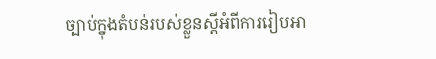ច្បាប់ក្នុងតំបន់របស់ខ្លួនស្តីអំពីការរៀបអា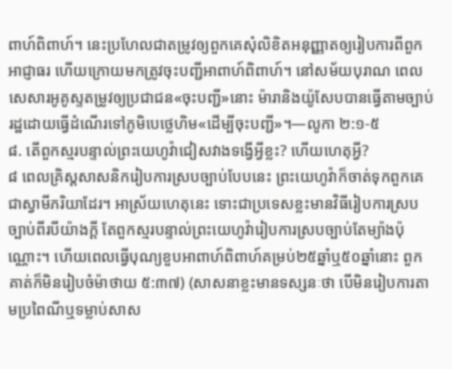ពាហ៍ពិពាហ៍។ នេះប្រហែលជាតម្រូវឲ្យពួកគេសុំលិខិតអនុញ្ញាតឲ្យរៀបការពីពួកអាជ្ញាធរ ហើយក្រោយមកត្រូវចុះបញ្ជីអាពាហ៍ពិពាហ៍។ នៅសម័យបុរាណ ពេលសេសារអូគូស្ទតម្រូវឲ្យប្រជាជន«ចុះបញ្ជី»នោះ ម៉ារានិងយ៉ូសែបបានធ្វើតាមច្បាប់រដ្ឋដោយធ្វើដំណើរទៅភូមិបេថ្លេហិម«ដើម្បីចុះបញ្ជី»។—លូកា ២:១-៥
៨. តើពួកស្មរបន្ទាល់ព្រះយេហូវ៉ាជៀសវាងទង្វើអ្វីខ្លះ? ហើយហេតុអ្វី?
៨ ពេលគ្រិស្តសាសនិករៀបការស្របច្បាប់បែបនេះ ព្រះយេហូវ៉ាក៏ចាត់ទុកពួកគេជាស្វាមីភរិយាដែរ។ អាស្រ័យហេតុនេះ ទោះជាប្រទេសខ្លះមានវិធីរៀបការស្របច្បាប់ពីរបីយ៉ាងក្ដី តែពួកស្មរបន្ទាល់ព្រះយេហូវ៉ារៀបការស្របច្បាប់តែម្យ៉ាងប៉ុណ្ណោះ។ ហើយពេលធ្វើបុណ្យខួបអាពាហ៍ពិពាហ៍គម្រប់២៥ឆ្នាំឬ៥០ឆ្នាំនោះ ពួកគាត់ក៏មិនរៀបចំម៉ាថាយ ៥:៣៧) (សាសនាខ្លះមានទស្សនៈថា បើមិនរៀបការតាមប្រពៃណីឬទម្លាប់សាស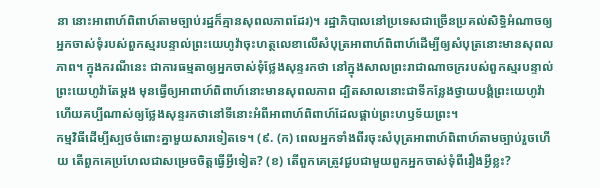នា នោះអាពាហ៍ពិពាហ៍តាមច្បាប់រដ្ឋក៏គ្មានសុពលភាពដែរ)។ រដ្ឋាភិបាលនៅប្រទេសជាច្រើនប្រគល់សិទ្ធិអំណាចឲ្យអ្នកចាស់ទុំរបស់ពួកស្មរបន្ទាល់ព្រះយេហូវ៉ាចុះហត្ថលេខាលើសំបុត្រអាពាហ៍ពិពាហ៍ដើម្បីឲ្យសំបុត្រនោះមានសុពលភាព។ ក្នុងករណីនេះ ជាការធម្មតាឲ្យអ្នកចាស់ទុំថ្លែងសុន្ទរកថា នៅក្នុងសាលព្រះរាជាណាចក្ររបស់ពួកស្មរបន្ទាល់ព្រះយេហូវ៉ាតែម្ដង មុនធ្វើឲ្យអាពាហ៍ពិពាហ៍នោះមានសុពលភាព ដ្បិតសាលនោះជាទីកន្លែងថ្វាយបង្គំព្រះយេហូវ៉ា ហើយគប្បីណាស់ឲ្យថ្លែងសុន្ទរកថានៅទីនោះអំពីអាពាហ៍ពិពាហ៍ដែលផ្គាប់ព្រះហឫទ័យព្រះ។
កម្មវិធីដើម្បីស្បថចំពោះគ្នាមួយសារទៀតទេ។ (៩. (ក) ពេលអ្នកទាំងពីរចុះសំបុត្រអាពាហ៍ពិពាហ៍តាមច្បាប់រួចហើយ តើពួកគេប្រហែលជាសម្រេចចិត្តធ្វើអ្វីទៀត? (ខ) តើពួកគេត្រូវជួបជាមួយពួកអ្នកចាស់ទុំពីរឿងអ្វីខ្លះ?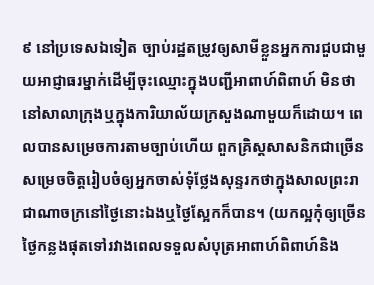៩ នៅប្រទេសឯទៀត ច្បាប់រដ្ឋតម្រូវឲ្យសាមីខ្លួនអ្នកការជួបជាមួយអាជ្ញាធរម្នាក់ដើម្បីចុះឈ្មោះក្នុងបញ្ជីអាពាហ៍ពិពាហ៍ មិនថានៅសាលាក្រុងឬក្នុងការិយាល័យក្រសួងណាមួយក៏ដោយ។ ពេលបានសម្រេចការតាមច្បាប់ហើយ ពួកគ្រិស្តសាសនិកជាច្រើនសម្រេចចិត្តរៀបចំឲ្យអ្នកចាស់ទុំថ្លែងសុន្ទរកថាក្នុងសាលព្រះរាជាណាចក្រនៅថ្ងៃនោះឯងឬថ្ងៃស្អែកក៏បាន។ (យកល្អកុំឲ្យច្រើនថ្ងៃកន្លងផុតទៅរវាងពេលទទួលសំបុត្រអាពាហ៍ពិពាហ៍និង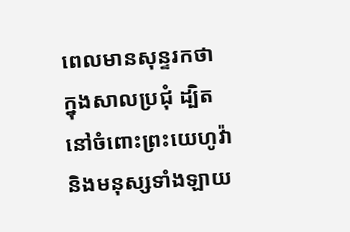ពេលមានសុន្ទរកថាក្នុងសាលប្រជុំ ដ្បិតនៅចំពោះព្រះយេហូវ៉ានិងមនុស្សទាំងឡាយ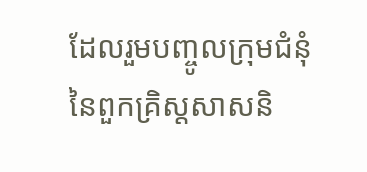ដែលរួមបញ្ចូលក្រុមជំនុំនៃពួកគ្រិស្តសាសនិ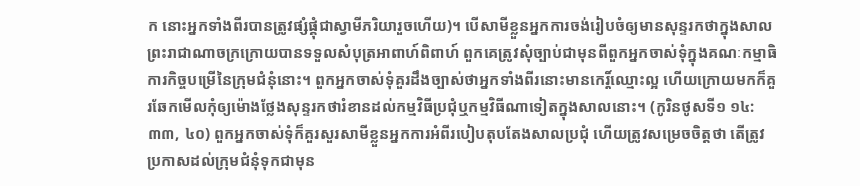ក នោះអ្នកទាំងពីរបានត្រូវផ្សំផ្គុំជាស្វាមីភរិយារួចហើយ)។ បើសាមីខ្លួនអ្នកការចង់រៀបចំឲ្យមានសុន្ទរកថាក្នុងសាលព្រះរាជាណាចក្រក្រោយបានទទួលសំបុត្រអាពាហ៍ពិពាហ៍ ពួកគេត្រូវសុំច្បាប់ជាមុនពីពួកអ្នកចាស់ទុំក្នុងគណៈកម្មាធិការកិច្ចបម្រើនៃក្រុមជំនុំនោះ។ ពួកអ្នកចាស់ទុំគួរដឹងច្បាស់ថាអ្នកទាំងពីរនោះមានកេរ្ដិ៍ឈ្មោះល្អ ហើយក្រោយមកក៏គួរឆែកមើលកុំឲ្យម៉ោងថ្លែងសុន្ទរកថារំខានដល់កម្មវិធីប្រជុំឬកម្មវិធីណាទៀតក្នុងសាលនោះ។ (កូរិនថូសទី១ ១៤:៣៣, ៤០) ពួកអ្នកចាស់ទុំក៏គួរសួរសាមីខ្លួនអ្នកការអំពីរបៀបតុបតែងសាលប្រជុំ ហើយត្រូវសម្រេចចិត្តថា តើត្រូវប្រកាសដល់ក្រុមជំនុំទុកជាមុន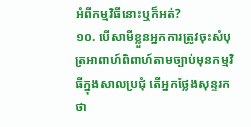អំពីកម្មវិធីនោះឬក៏អត់?
១០. បើសាមីខ្លួនអ្នកការត្រូវចុះសំបុត្រអាពាហ៍ពិពាហ៍តាមច្បាប់មុនកម្មវិធីក្នុងសាលប្រជុំ តើអ្នកថ្លែងសុន្ទរកថា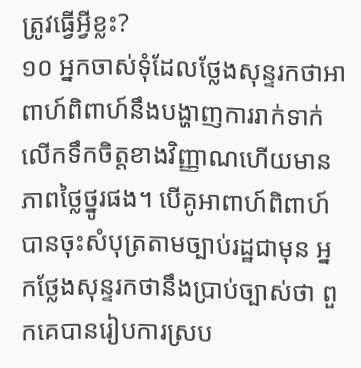ត្រូវធ្វើអ្វីខ្លះ?
១០ អ្នកចាស់ទុំដែលថ្លែងសុន្ទរកថាអាពាហ៍ពិពាហ៍នឹងបង្ហាញការរាក់ទាក់ លើកទឹកចិត្តខាងវិញ្ញាណហើយមានភាពថ្លៃថ្នូរផង។ បើគូអាពាហ៍ពិពាហ៍បានចុះសំបុត្រតាមច្បាប់រដ្ឋជាមុន អ្នកថ្លែងសុន្ទរកថានឹងប្រាប់ច្បាស់ថា ពួកគេបានរៀបការស្រប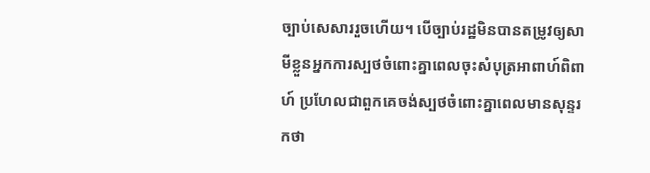ច្បាប់សេសាររួចហើយ។ បើច្បាប់រដ្ឋមិនបានតម្រូវឲ្យសាមីខ្លួនអ្នកការស្បថចំពោះគ្នាពេលចុះសំបុត្រអាពាហ៍ពិពាហ៍ ប្រហែលជាពួកគេចង់ស្បថចំពោះគ្នាពេលមានសុន្ទរកថា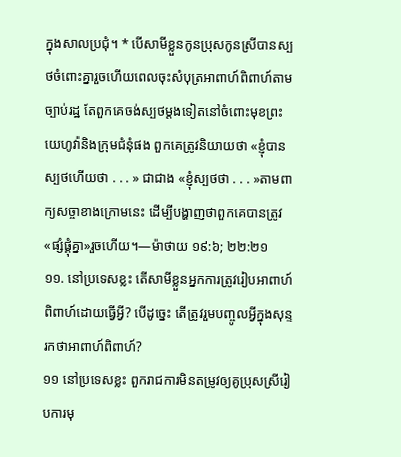ក្នុងសាលប្រជុំ។ * បើសាមីខ្លួនកូនប្រុសកូនស្រីបានស្បថចំពោះគ្នារួចហើយពេលចុះសំបុត្រអាពាហ៍ពិពាហ៍តាមច្បាប់រដ្ឋ តែពួកគេចង់ស្បថម្ដងទៀតនៅចំពោះមុខព្រះយេហូវ៉ានិងក្រុមជំនុំផង ពួកគេត្រូវនិយាយថា «ខ្ញុំបានស្បថហើយថា . . . » ជាជាង «ខ្ញុំស្បថថា . . . »តាមពាក្យសច្ចាខាងក្រោមនេះ ដើម្បីបង្ហាញថាពួកគេបានត្រូវ«ផ្សំផ្គុំគ្នា»រួចហើយ។—ម៉ាថាយ ១៩:៦; ២២:២១
១១. នៅប្រទេសខ្លះ តើសាមីខ្លួនអ្នកការត្រូវរៀបអាពាហ៍ពិពាហ៍ដោយធ្វើអ្វី? បើដូច្នេះ តើត្រូវរួមបញ្ចូលអ្វីក្នុងសុន្ទរកថាអាពាហ៍ពិពាហ៍?
១១ នៅប្រទេសខ្លះ ពួករាជការមិនតម្រូវឲ្យគូប្រុសស្រីរៀបការមុ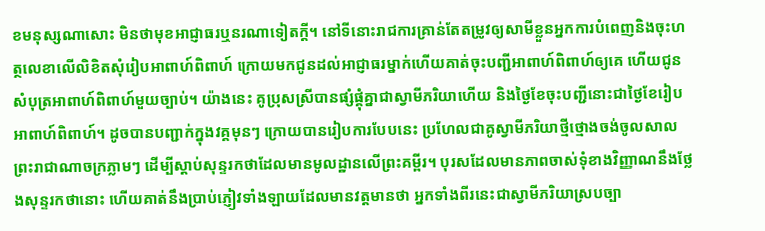ខមនុស្សណាសោះ មិនថាមុខអាជ្ញាធរឬនរណាទៀតក្ដី។ នៅទីនោះរាជការគ្រាន់តែតម្រូវឲ្យសាមីខ្លួនអ្នកការបំពេញនិងចុះហត្ថលេខាលើលិខិតសុំរៀបអាពាហ៍ពិពាហ៍ ក្រោយមកជូនដល់អាជ្ញាធរម្នាក់ហើយគាត់ចុះបញ្ជីអាពាហ៍ពិពាហ៍ឲ្យគេ ហើយជូនសំបុត្រអាពាហ៍ពិពាហ៍មួយច្បាប់។ យ៉ាងនេះ គូប្រុសស្រីបានផ្សំផ្គុំគ្នាជាស្វាមីភរិយាហើយ និងថ្ងៃខែចុះបញ្ជីនោះជាថ្ងៃខែរៀបអាពាហ៍ពិពាហ៍។ ដូចបានបញ្ជាក់ក្នុងវគ្គមុនៗ ក្រោយបានរៀបការបែបនេះ ប្រហែលជាគូស្វាមីភរិយាថ្មីថ្មោងចង់ចូលសាលព្រះរាជាណាចក្រភ្លាមៗ ដើម្បីស្ដាប់សុន្ទរកថាដែលមានមូលដ្ឋានលើព្រះគម្ពីរ។ បុរសដែលមានភាពចាស់ទុំខាងវិញ្ញាណនឹងថ្លែងសុន្ទរកថានោះ ហើយគាត់នឹងប្រាប់ភ្ញៀវទាំងឡាយដែលមានវត្តមានថា អ្នកទាំងពីរនេះជាស្វាមីភរិយាស្របច្បា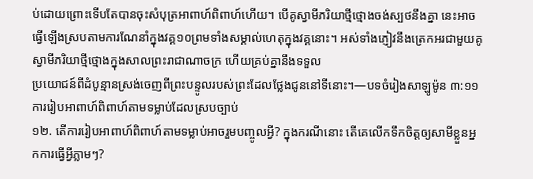ប់ដោយព្រោះទើបតែបានចុះសំបុត្រអាពាហ៍ពិពាហ៍ហើយ។ បើគូស្វាមីភរិយាថ្មីថ្មោងចង់ស្បថនឹងគ្នា នេះអាចធ្វើឡើងស្របតាមការណែនាំក្នុងវគ្គ១០ព្រមទាំងសម្គាល់ហេតុក្នុងវគ្គនោះ។ អស់ទាំងភ្ញៀវនឹងត្រេកអរជាមួយគូស្វាមីភរិយាថ្មីថ្មោងក្នុងសាលព្រះរាជាណាចក្រ ហើយគ្រប់គ្នានឹងទទួល
ប្រយោជន៍ពីដំបូន្មានស្រង់ចេញពីព្រះបន្ទូលរបស់ព្រះដែលថ្លែងជូននៅទីនោះ។—បទចំរៀងសាឡូម៉ូន ៣:១១ការរៀបអាពាហ៍ពិពាហ៍តាមទម្លាប់ដែលស្របច្បាប់
១២. តើការរៀបអាពាហ៍ពិពាហ៍តាមទម្លាប់អាចរួមបញ្ចូលអ្វី? ក្នុងករណីនោះ តើគេលើកទឹកចិត្តឲ្យសាមីខ្លួនអ្នកការធ្វើអ្វីភ្លាមៗ?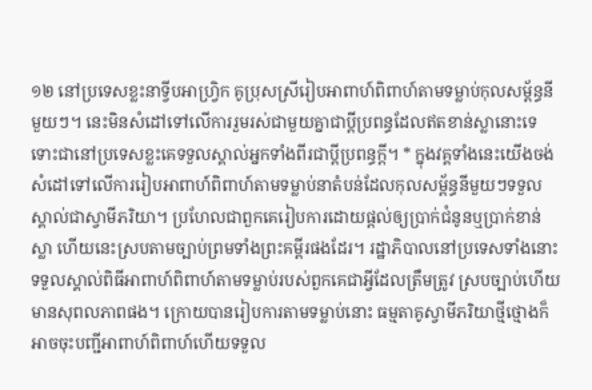១២ នៅប្រទេសខ្លះនាទ្វីបអាហ្វ្រិក គូប្រុសស្រីរៀបអាពាហ៍ពិពាហ៍តាមទម្លាប់កុលសម្ព័ន្ធនីមួយៗ។ នេះមិនសំដៅទៅលើការរួមរស់ជាមួយគ្នាជាប្ដីប្រពន្ធដែលឥតខាន់ស្លានោះទេ ទោះជានៅប្រទេសខ្លះគេទទួលស្គាល់អ្នកទាំងពីរជាប្ដីប្រពន្ធក្ដី។ * ក្នុងវគ្គទាំងនេះយើងចង់សំដៅទៅលើការរៀបអាពាហ៍ពិពាហ៍តាមទម្លាប់នាតំបន់ដែលកុលសម្ព័ន្ធនីមួយៗទទួលស្គាល់ជាស្វាមីភរិយា។ ប្រហែលជាពួកគេរៀបការដោយផ្ដល់ឲ្យប្រាក់ជំនូនឬប្រាក់ខាន់ស្លា ហើយនេះស្របតាមច្បាប់ព្រមទាំងព្រះគម្ពីរផងដែរ។ រដ្ឋាភិបាលនៅប្រទេសទាំងនោះទទួលស្គាល់ពិធីអាពាហ៍ពិពាហ៍តាមទម្លាប់របស់ពួកគេជាអ្វីដែលត្រឹមត្រូវ ស្របច្បាប់ហើយមានសុពលភាពផង។ ក្រោយបានរៀបការតាមទម្លាប់នោះ ធម្មតាគូស្វាមីភរិយាថ្មីថ្មោងក៏អាចចុះបញ្ជីអាពាហ៍ពិពាហ៍ហើយទទួល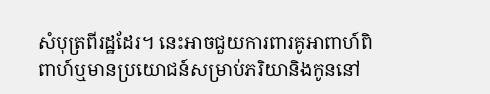សំបុត្រពីរដ្ឋដែរ។ នេះអាចជួយការពារគូអាពាហ៍ពិពាហ៍ឬមានប្រយោជន៍សម្រាប់ភរិយានិងកូននៅ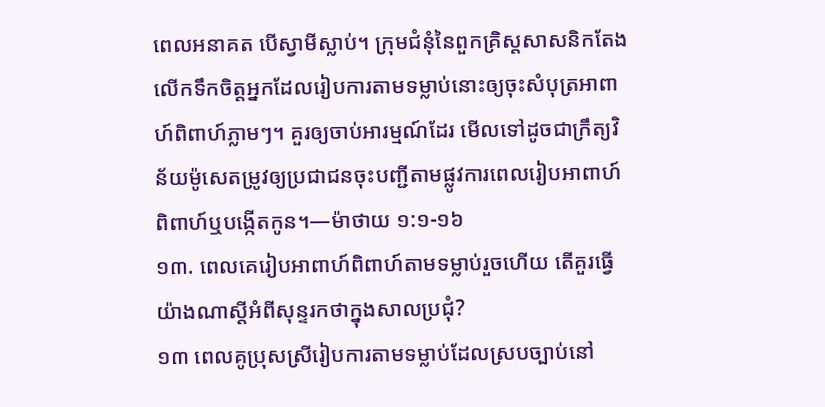ពេលអនាគត បើស្វាមីស្លាប់។ ក្រុមជំនុំនៃពួកគ្រិស្តសាសនិកតែងលើកទឹកចិត្តអ្នកដែលរៀបការតាមទម្លាប់នោះឲ្យចុះសំបុត្រអាពាហ៍ពិពាហ៍ភ្លាមៗ។ គួរឲ្យចាប់អារម្មណ៍ដែរ មើលទៅដូចជាក្រឹត្យវិន័យម៉ូសេតម្រូវឲ្យប្រជាជនចុះបញ្ជីតាមផ្លូវការពេលរៀបអាពាហ៍ពិពាហ៍ឬបង្កើតកូន។—ម៉ាថាយ ១:១-១៦
១៣. ពេលគេរៀបអាពាហ៍ពិពាហ៍តាមទម្លាប់រួចហើយ តើគួរធ្វើយ៉ាងណាស្តីអំពីសុន្ទរកថាក្នុងសាលប្រជុំ?
១៣ ពេលគូប្រុសស្រីរៀបការតាមទម្លាប់ដែលស្របច្បាប់នៅ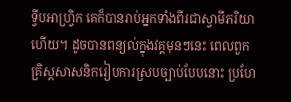ទ្វីបអាហ្វ្រិក គេក៏បានរាប់អ្នកទាំងពីរជាស្វាមីភរិយាហើយ។ ដូចបានពន្យល់ក្នុងវគ្គមុនៗនេះ ពេលពួកគ្រិស្តសាសនិករៀបការស្របច្បាប់បែបនោះ ប្រហែ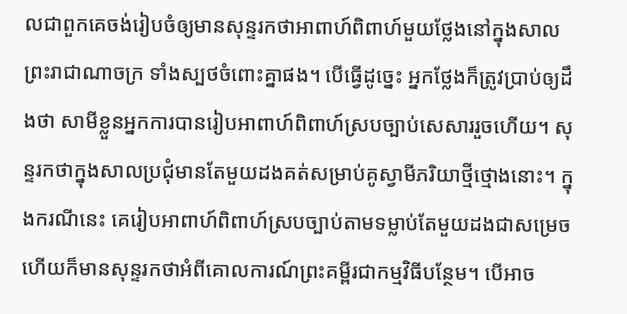លជាពួកគេចង់រៀបចំឲ្យមានសុន្ទរកថាអាពាហ៍ពិពាហ៍មួយថ្លែងនៅក្នុងសាលព្រះរាជាណាចក្រ ទាំងស្បថចំពោះគ្នាផង។ បើធ្វើដូច្នេះ អ្នកថ្លែងក៏ត្រូវប្រាប់ឲ្យដឹងថា សាមីខ្លួនអ្នកការបានរៀបអាពាហ៍ពិពាហ៍ស្របច្បាប់សេសាររួចហើយ។ សុន្ទរកថាក្នុងសាលប្រជុំមានតែមួយដងគត់សម្រាប់គូស្វាមីភរិយាថ្មីថ្មោងនោះ។ ក្នុងករណីនេះ គេរៀបអាពាហ៍ពិពាហ៍ស្របច្បាប់តាមទម្លាប់តែមួយដងជាសម្រេច ហើយក៏មានសុន្ទរកថាអំពីគោលការណ៍ព្រះគម្ពីរជាកម្មវិធីបន្ថែម។ បើអាច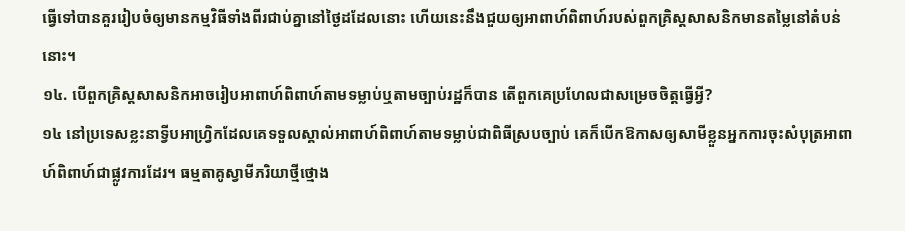ធ្វើទៅបានគួររៀបចំឲ្យមានកម្មវិធីទាំងពីរជាប់គ្នានៅថ្ងៃដដែលនោះ ហើយនេះនឹងជួយឲ្យអាពាហ៍ពិពាហ៍របស់ពួកគ្រិស្តសាសនិកមានតម្លៃនៅតំបន់នោះ។
១៤. បើពួកគ្រិស្តសាសនិកអាចរៀបអាពាហ៍ពិពាហ៍តាមទម្លាប់ឬតាមច្បាប់រដ្ឋក៏បាន តើពួកគេប្រហែលជាសម្រេចចិត្តធ្វើអ្វី?
១៤ នៅប្រទេសខ្លះនាទ្វីបអាហ្វ្រិកដែលគេទទួលស្គាល់អាពាហ៍ពិពាហ៍តាមទម្លាប់ជាពិធីស្របច្បាប់ គេក៏បើកឱកាសឲ្យសាមីខ្លួនអ្នកការចុះសំបុត្រអាពាហ៍ពិពាហ៍ជាផ្លូវការដែរ។ ធម្មតាគូស្វាមីភរិយាថ្មីថ្មោង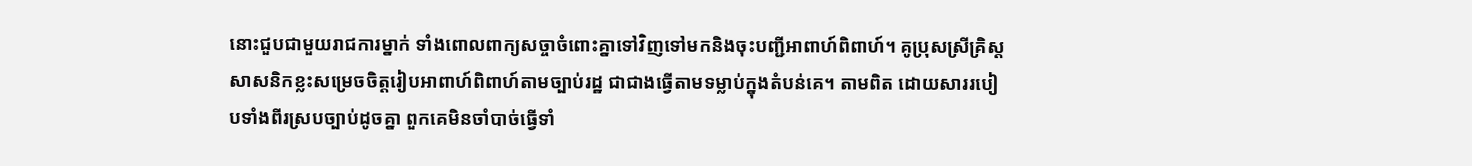នោះជួបជាមួយរាជការម្នាក់ ទាំងពោលពាក្យសច្ចាចំពោះគ្នាទៅវិញទៅមកនិងចុះបញ្ជីអាពាហ៍ពិពាហ៍។ គូប្រុសស្រីគ្រិស្តសាសនិកខ្លះសម្រេចចិត្តរៀបអាពាហ៍ពិពាហ៍តាមច្បាប់រដ្ឋ ជាជាងធ្វើតាមទម្លាប់ក្នុងតំបន់គេ។ តាមពិត ដោយសាររបៀបទាំងពីរស្របច្បាប់ដូចគ្នា ពួកគេមិនចាំបាច់ធ្វើទាំ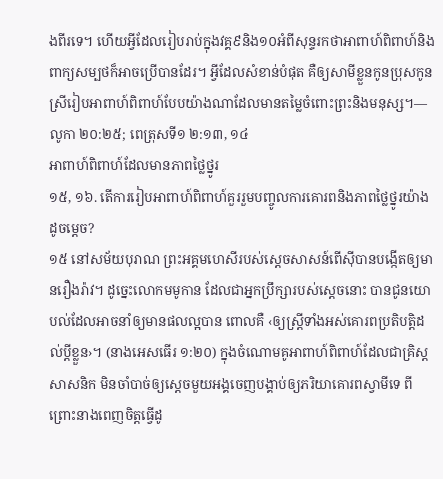ងពីរទេ។ ហើយអ្វីដែលរៀបរាប់ក្នុងវគ្គ៩និង១០អំពីសុន្ទរកថាអាពាហ៍ពិពាហ៍និងពាក្យសម្បថក៏អាចប្រើបានដែរ។ អ្វីដែលសំខាន់បំផុត គឺឲ្យសាមីខ្លួនកូនប្រុសកូនស្រីរៀបអាពាហ៍ពិពាហ៍បែបយ៉ាងណាដែលមានតម្លៃចំពោះព្រះនិងមនុស្ស។—លូកា ២០:២៥; ពេត្រុសទី១ ២:១៣, ១៤
អាពាហ៍ពិពាហ៍ដែលមានភាពថ្លៃថ្នូរ
១៥, ១៦. តើការរៀបអាពាហ៍ពិពាហ៍គួររួមបញ្ចូលការគោរពនិងភាពថ្លៃថ្នូរយ៉ាងដូចម្ដេច?
១៥ នៅសម័យបុរាណ ព្រះអគ្គមហេសីរបស់ស្តេចសាសន៍ពើស៊ីបានបង្កើតឲ្យមានរឿងរ៉ាវ។ ដូច្នេះលោកមមូកាន ដែលជាអ្នកប្រឹក្សារបស់ស្តេចនោះ បានជូនយោបល់ដែលអាចនាំឲ្យមានផលល្អបាន ពោលគឺ ‹ឲ្យស្ត្រីទាំងអស់គោរពប្រតិបត្ដិដល់ប្ដីខ្លួន›។ (នាងអេសធើរ ១:២០) ក្នុងចំណោមគូអាពាហ៍ពិពាហ៍ដែលជាគ្រិស្តសាសនិក មិនចាំបាច់ឲ្យស្តេចមួយអង្គចេញបង្គាប់ឲ្យភរិយាគោរពស្វាមីទេ ពីព្រោះនាងពេញចិត្តធ្វើដូ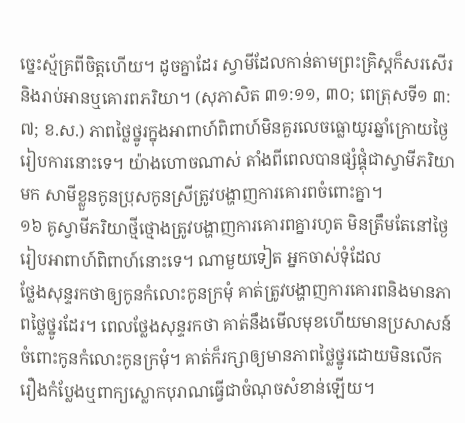ច្នេះស្ម័គ្រពីចិត្តហើយ។ ដូចគ្នាដែរ ស្វាមីដែលកាន់តាមព្រះគ្រិស្តក៏សរសើរនិងរាប់អានឬគោរពភរិយា។ (សុភាសិត ៣១:១១, ៣០; ពេត្រុសទី១ ៣:៧; ខ.ស.) ភាពថ្លៃថ្នូរក្នុងអាពាហ៍ពិពាហ៍មិនគួរលេចធ្លោយូរឆ្នាំក្រោយថ្ងៃរៀបការនោះទេ។ យ៉ាងហោចណាស់ តាំងពីពេលបានផ្សំផ្គុំជាស្វាមីភរិយាមក សាមីខ្លួនកូនប្រុសកូនស្រីត្រូវបង្ហាញការគោរពចំពោះគ្នា។
១៦ គូស្វាមីភរិយាថ្មីថ្មោងត្រូវបង្ហាញការគោរពគ្នារហូត មិនត្រឹមតែនៅថ្ងៃរៀបអាពាហ៍ពិពាហ៍នោះទេ។ ណាមួយទៀត អ្នកចាស់ទុំដែល
ថ្លែងសុន្ទរកថាឲ្យកូនកំលោះកូនក្រមុំ គាត់ត្រូវបង្ហាញការគោរពនិងមានភាពថ្លៃថ្នូរដែរ។ ពេលថ្លែងសុន្ទរកថា គាត់នឹងមើលមុខហើយមានប្រសាសន៍ចំពោះកូនកំលោះកូនក្រមុំ។ គាត់ក៏រក្សាឲ្យមានភាពថ្លៃថ្នូរដោយមិនលើករឿងកំប្លែងឬពាក្យស្លោកបុរាណធ្វើជាចំណុចសំខាន់ឡើយ។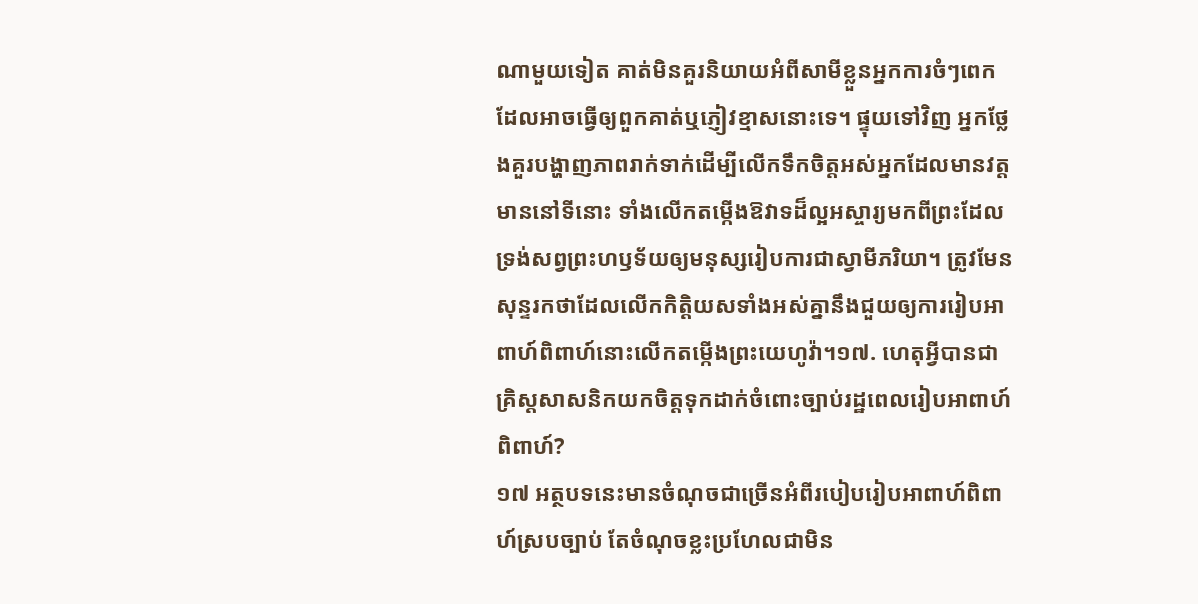ណាមួយទៀត គាត់មិនគួរនិយាយអំពីសាមីខ្លួនអ្នកការចំៗពេកដែលអាចធ្វើឲ្យពួកគាត់ឬភ្ញៀវខ្មាសនោះទេ។ ផ្ទុយទៅវិញ អ្នកថ្លែងគួរបង្ហាញភាពរាក់ទាក់ដើម្បីលើកទឹកចិត្តអស់អ្នកដែលមានវត្តមាននៅទីនោះ ទាំងលើកតម្កើងឱវាទដ៏ល្អអស្ចារ្យមកពីព្រះដែលទ្រង់សព្វព្រះហឫទ័យឲ្យមនុស្សរៀបការជាស្វាមីភរិយា។ ត្រូវមែន សុន្ទរកថាដែលលើកកិត្ដិយសទាំងអស់គ្នានឹងជួយឲ្យការរៀបអាពាហ៍ពិពាហ៍នោះលើកតម្កើងព្រះយេហូវ៉ា។១៧. ហេតុអ្វីបានជាគ្រិស្តសាសនិកយកចិត្តទុកដាក់ចំពោះច្បាប់រដ្ឋពេលរៀបអាពាហ៍ពិពាហ៍?
១៧ អត្ថបទនេះមានចំណុចជាច្រើនអំពីរបៀបរៀបអាពាហ៍ពិពាហ៍ស្របច្បាប់ តែចំណុចខ្លះប្រហែលជាមិន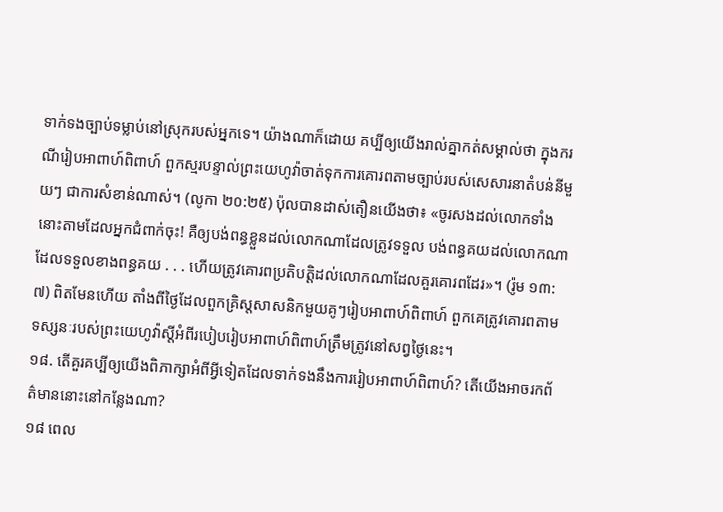ទាក់ទងច្បាប់ទម្លាប់នៅស្រុករបស់អ្នកទេ។ យ៉ាងណាក៏ដោយ គប្បីឲ្យយើងរាល់គ្នាកត់សម្គាល់ថា ក្នុងករណីរៀបអាពាហ៍ពិពាហ៍ ពួកស្មរបន្ទាល់ព្រះយេហូវ៉ាចាត់ទុកការគោរពតាមច្បាប់របស់សេសារនាតំបន់នីមួយៗ ជាការសំខាន់ណាស់។ (លូកា ២០:២៥) ប៉ុលបានដាស់តឿនយើងថា៖ «ចូរសងដល់លោកទាំងនោះតាមដែលអ្នកជំពាក់ចុះ! គឺឲ្យបង់ពន្ធខ្លួនដល់លោកណាដែលត្រូវទទួល បង់ពន្ធគយដល់លោកណាដែលទទួលខាងពន្ធគយ . . . ហើយត្រូវគោរពប្រតិបត្ដិដល់លោកណាដែលគួរគោរពដែរ»។ (រ៉ូម ១៣:៧) ពិតមែនហើយ តាំងពីថ្ងៃដែលពួកគ្រិស្តសាសនិកមួយគូៗរៀបអាពាហ៍ពិពាហ៍ ពួកគេត្រូវគោរពតាមទស្សនៈរបស់ព្រះយេហូវ៉ាស្តីអំពីរបៀបរៀបអាពាហ៍ពិពាហ៍ត្រឹមត្រូវនៅសព្វថ្ងៃនេះ។
១៨. តើគួរគប្បីឲ្យយើងពិភាក្សាអំពីអ្វីទៀតដែលទាក់ទងនឹងការរៀបអាពាហ៍ពិពាហ៍? តើយើងអាចរកព័ត៌មាននោះនៅកន្លែងណា?
១៨ ពេល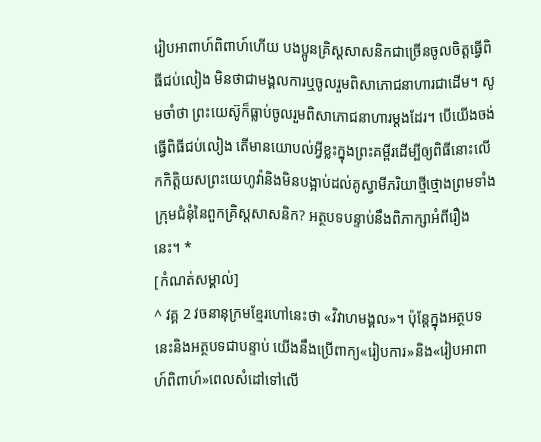រៀបអាពាហ៍ពិពាហ៍ហើយ បងប្អូនគ្រិស្តសាសនិកជាច្រើនចូលចិត្តធ្វើពិធីជប់លៀង មិនថាជាមង្គលការឬចូលរួមពិសាភោជនាហារជាដើម។ សូមចាំថា ព្រះយេស៊ូក៏ធ្លាប់ចូលរួមពិសាភោជនាហារម្ដងដែរ។ បើយើងចង់ធ្វើពិធីជប់លៀង តើមានយោបល់អ្វីខ្លះក្នុងព្រះគម្ពីរដើម្បីឲ្យពិធីនោះលើកកិត្ដិយសព្រះយេហូវ៉ានិងមិនបង្អាប់ដល់គូស្វាមីភរិយាថ្មីថ្មោងព្រមទាំងក្រុមជំនុំនៃពួកគ្រិស្តសាសនិក? អត្ថបទបន្ទាប់នឹងពិភាក្សាអំពីរឿងនេះ។ *
[កំណត់សម្គាល់]
^ វគ្គ 2 វចនានុក្រមខ្មែរហៅនេះថា «វិវាហមង្គល»។ ប៉ុន្តែក្នុងអត្ថបទនេះនិងអត្ថបទជាបន្ទាប់ យើងនឹងប្រើពាក្យ«រៀបការ»និង«រៀបអាពាហ៍ពិពាហ៍»ពេលសំដៅទៅលើ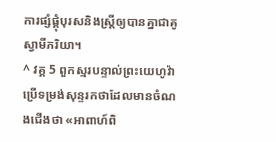ការផ្សំផ្គុំបុរសនិងស្ត្រីឲ្យបានគ្នាជាគូស្វាមីភរិយា។
^ វគ្គ 5 ពួកស្មរបន្ទាល់ព្រះយេហូវ៉ាប្រើទម្រង់សុន្ទរកថាដែលមានចំណងជើងថា «អាពាហ៍ពិ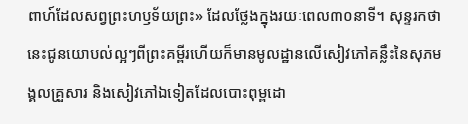ពាហ៍ដែលសព្វព្រះហឫទ័យព្រះ» ដែលថ្លែងក្នុងរយៈពេល៣០នាទី។ សុន្ទរកថានេះជូនយោបល់ល្អៗពីព្រះគម្ពីរហើយក៏មានមូលដ្ឋានលើសៀវភៅគន្លឹះនៃសុភមង្គលគ្រួសារ និងសៀវភៅឯទៀតដែលបោះពុម្ពដោ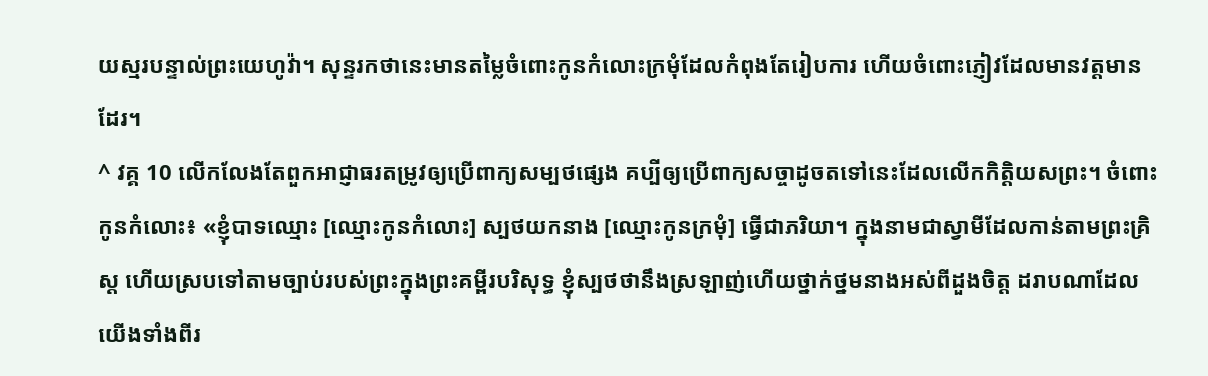យស្មរបន្ទាល់ព្រះយេហូវ៉ា។ សុន្ទរកថានេះមានតម្លៃចំពោះកូនកំលោះក្រមុំដែលកំពុងតែរៀបការ ហើយចំពោះភ្ញៀវដែលមានវត្តមានដែរ។
^ វគ្គ 10 លើកលែងតែពួកអាជ្ញាធរតម្រូវឲ្យប្រើពាក្យសម្បថផ្សេង គប្បីឲ្យប្រើពាក្យសច្ចាដូចតទៅនេះដែលលើកកិត្ដិយសព្រះ។ ចំពោះកូនកំលោះ៖ «ខ្ញុំបាទឈ្មោះ [ឈ្មោះកូនកំលោះ] ស្បថយកនាង [ឈ្មោះកូនក្រមុំ] ធ្វើជាភរិយា។ ក្នុងនាមជាស្វាមីដែលកាន់តាមព្រះគ្រិស្ត ហើយស្របទៅតាមច្បាប់របស់ព្រះក្នុងព្រះគម្ពីរបរិសុទ្ធ ខ្ញុំស្បថថានឹងស្រឡាញ់ហើយថ្នាក់ថ្នមនាងអស់ពីដួងចិត្ត ដរាបណាដែលយើងទាំងពីរ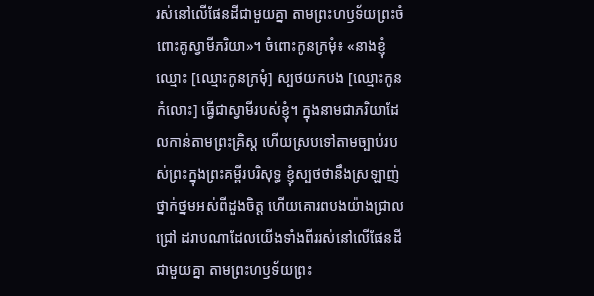រស់នៅលើផែនដីជាមួយគ្នា តាមព្រះហឫទ័យព្រះចំពោះគូស្វាមីភរិយា»។ ចំពោះកូនក្រមុំ៖ «នាងខ្ញុំឈ្មោះ [ឈ្មោះកូនក្រមុំ] ស្បថយកបង [ឈ្មោះកូនកំលោះ] ធ្វើជាស្វាមីរបស់ខ្ញុំ។ ក្នុងនាមជាភរិយាដែលកាន់តាមព្រះគ្រិស្ត ហើយស្របទៅតាមច្បាប់របស់ព្រះក្នុងព្រះគម្ពីរបរិសុទ្ធ ខ្ញុំស្បថថានឹងស្រឡាញ់ ថ្នាក់ថ្នមអស់ពីដួងចិត្ត ហើយគោរពបងយ៉ាងជ្រាលជ្រៅ ដរាបណាដែលយើងទាំងពីររស់នៅលើផែនដីជាមួយគ្នា តាមព្រះហឫទ័យព្រះ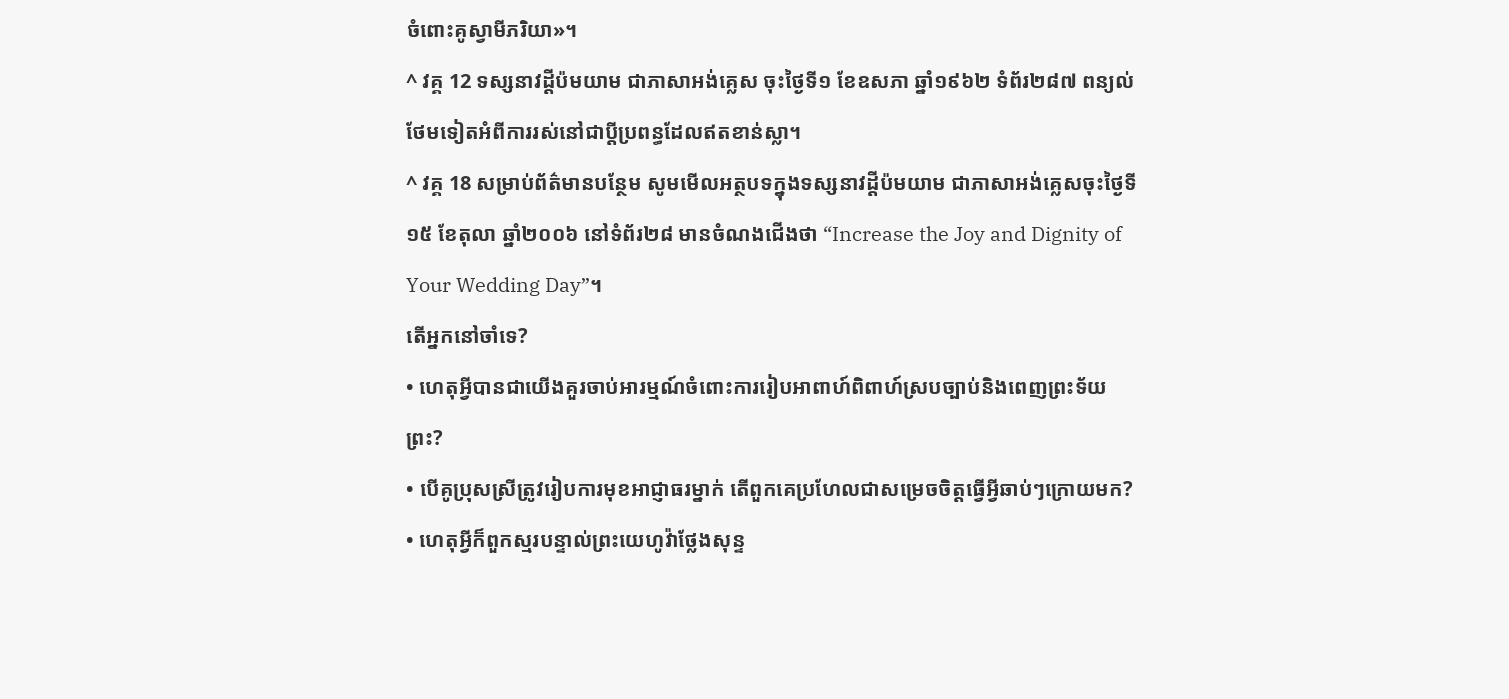ចំពោះគូស្វាមីភរិយា»។
^ វគ្គ 12 ទស្សនាវដ្ដីប៉មយាម ជាភាសាអង់គ្លេស ចុះថ្ងៃទី១ ខែឧសភា ឆ្នាំ១៩៦២ ទំព័រ២៨៧ ពន្យល់ថែមទៀតអំពីការរស់នៅជាប្ដីប្រពន្ធដែលឥតខាន់ស្លា។
^ វគ្គ 18 សម្រាប់ព័ត៌មានបន្ថែម សូមមើលអត្ថបទក្នុងទស្សនាវដ្ដីប៉មយាម ជាភាសាអង់គ្លេសចុះថ្ងៃទី១៥ ខែតុលា ឆ្នាំ២០០៦ នៅទំព័រ២៨ មានចំណងជើងថា “Increase the Joy and Dignity of Your Wedding Day”។
តើអ្នកនៅចាំទេ?
• ហេតុអ្វីបានជាយើងគួរចាប់អារម្មណ៍ចំពោះការរៀបអាពាហ៍ពិពាហ៍ស្របច្បាប់និងពេញព្រះទ័យព្រះ?
• បើគូប្រុសស្រីត្រូវរៀបការមុខអាជ្ញាធរម្នាក់ តើពួកគេប្រហែលជាសម្រេចចិត្តធ្វើអ្វីឆាប់ៗក្រោយមក?
• ហេតុអ្វីក៏ពួកស្មរបន្ទាល់ព្រះយេហូវ៉ាថ្លែងសុន្ទ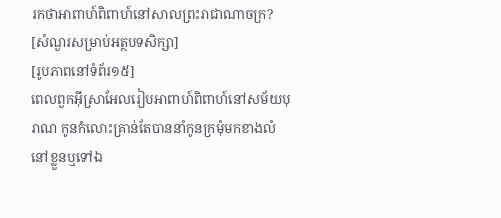រកថាអាពាហ៍ពិពាហ៍នៅសាលព្រះរាជាណាចក្រ?
[សំណួរសម្រាប់អត្ថបទសិក្សា]
[រូបភាពនៅទំព័រ១៥]
ពេលពួកអ៊ីស្រាអែលរៀបអាពាហ៍ពិពាហ៍នៅសម័យបុរាណ កូនកំលោះគ្រាន់តែបាននាំកូនក្រមុំមកខាងលំនៅខ្លួនឬទៅឯ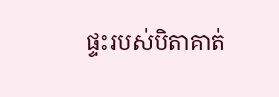ផ្ទះរបស់បិតាគាត់